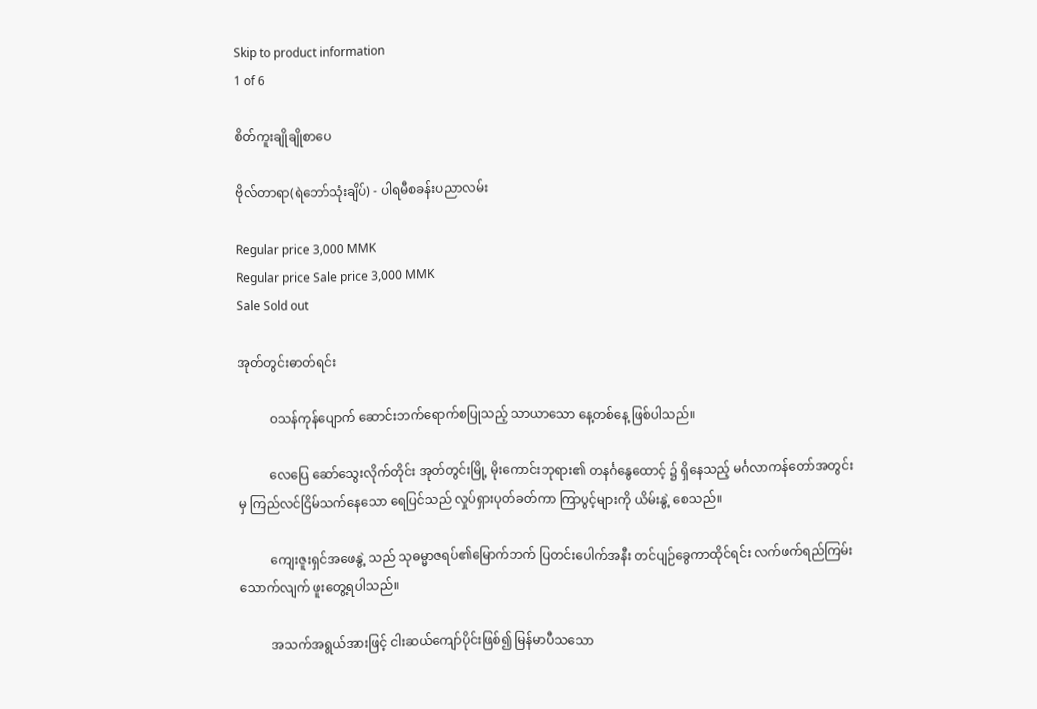Skip to product information
1 of 6

စိတ်ကူးချိုချိုစာပေ

ဗိုလ်တာရာ(ရဲဘော်သုံးချိပ်) - ပါရမီစခန်းပညာလမ်း

Regular price 3,000 MMK
Regular price Sale price 3,000 MMK
Sale Sold out

အုတ်တွင်းဓာတ်ရင်း

          ဝသန်ကုန်ပျောက် ဆောင်းဘက်ရောက်စပြုသည့် သာယာသော နေ့တစ်နေ့ ဖြစ်ပါသည်။

          လေပြေ ဆော်သွေးလိုက်တိုင်း အုတ်တွင်းမြို့ မိုးကောင်းဘုရား၏ တနင်္ဂနွေထောင့် ၌ ရှိနေသည့် မင်္ဂလာကန်တော်အတွင်းမှ ကြည်လင်ငြိမ်သက်နေသော ရေပြင်သည် လှုပ်ရှားပုတ်ခတ်ကာ ကြာပွင့်များကို ယိမ်းနွဲ့ စေသည်။

          ကျေးဇူးရှင်အဖေနွဲ့ သည် သုဓမ္မာဇရပ်၏မြောက်ဘက် ပြတင်းပေါက်အနီး တင်ပျဉ်ခွေကာထိုင်ရင်း လက်ဖက်ရည်ကြမ်း သောက်လျက် ဖူးတွေ့ရပါသည်။

          အသက်အရွယ်အားဖြင့် ငါးဆယ်ကျော်ပိုင်းဖြစ်၍ မြန်မာပီသသော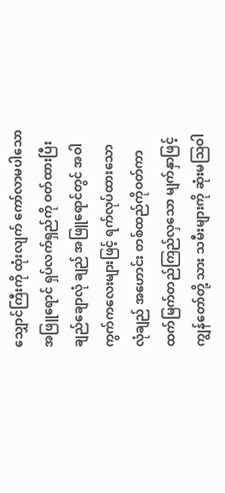သျှောင်ကြီးကို ထုံးလျက် ကော်လာမပါသော အဖြူရောင် ရှပ်လက်ရှည်ကို ဝတ်ထားပြီး ချည်ချောလုံ ချည် အဖြူရောင်တွင် အဝါကွက်ကလေးများဖြင့် ရက်လုပ်ထားသော လုံချည် အဟောင်း တစ်ထည်ကိုဝတ်ကာ ထက်မြက်တည်ကြည်လှသော မျက်နှာဖြင့် ကျွန်တော်တို့ သား သမီးများကို ဆုံးမသြဝါ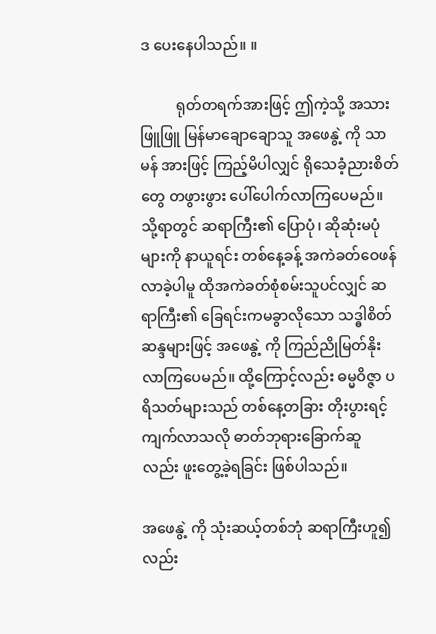ဒ ပေးနေပါသည်။ ။

          ရုတ်တရက်အားဖြင့် ဤကဲ့သို့ အသားဖြူဖြူ မြန်မာချောချောသူ အဖေနွဲ့ ကို သာမန် အားဖြင့် ကြည့်မိပါလျှင် ရိုသေခံ့ညားစိတ်တွေ တဖွားဖွား ပေါ်ပေါက်လာကြပေမည်။ သို့ရာတွင် ဆရာကြီး၏ ပြောပုံ၊ ဆိုဆုံးမပုံများကို နာယူရင်း တစ်နေ့ခန့် အကဲခတ်ဝေဖန် လာခဲ့ပါမူ ထိုအကဲခတ်စုံစမ်းသူပင်လျှင် ဆရာကြီး၏ ခြေရင်းကမခွာလိုသော သဒ္ဓါစိတ် ဆန္ဒများဖြင့် အဖေနွဲ့ ကို ကြည်ညိုမြတ်နိုးလာကြပေမည်။ ထို့ကြောင့်လည်း ဓမ္မဝိဇ္ဇာ ပရိသတ်များသည် တစ်နေ့တခြား တိုးပွားရင့်ကျက်လာသလို ဓာတ်ဘုရားခြောက်ဆူ လည်း ဖူးတွေ့ခဲ့ရခြင်း ဖြစ်ပါသည်။

အဖေနွဲ့ ကို သုံးဆယ့်တစ်ဘုံ ဆရာကြီးဟူ၍ လည်း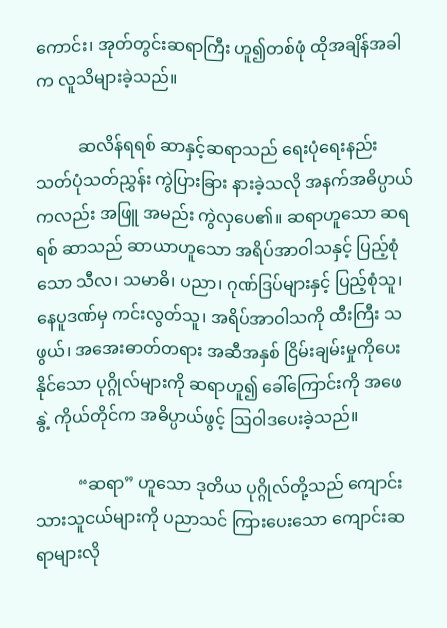ကောင်း၊ အုတ်တွင်းဆရာကြီး ဟူ၍တစ်ဖုံ ထိုအချိန်အခါက လူသိများခဲ့သည်။

          ဆလိန်ရရစ် ဆာနှင့်ဆရာသည် ရေးပုံရေးနည်း သတ်ပုံသတ်ညွှန်း ကွဲပြားခြား နားခဲ့သလို အနက်အဓိပ္ပာယ်ကလည်း အဖြူ အမည်း ကွဲလှပေ၏။ ဆရာဟူသော ဆရရစ် ဆာသည် ဆာယာဟူသော အရိပ်အာဝါသနှင့် ပြည့်စုံသော သီလ၊ သမာဓိ၊ ပညာ၊ ဂုဏ်ဒြပ်များနှင့် ပြည့်စုံသူ၊ နေပူဒဏ်မှ ကင်းလွတ်သူ၊ အရိပ်အာဝါသကို ထီးကြီး သဖွယ်၊ အအေးဓာတ်တရား အဆီအနှစ် ငြိမ်းချမ်းမှုကိုပေးနိုင်သော ပုဂ္ဂိုလ်များကို ဆရာဟူ၍ ခေါ်ကြောင်းကို အဖေနွဲ့ ကိုယ်တိုင်က အဓိပ္ပာယ်ဖွင့် ဩဝါဒပေးခဲ့သည်။

          “ဆရာ” ဟူသော ဒုတိယ ပုဂ္ဂိုလ်တို့သည် ကျောင်းသားသူငယ်များကို ပညာသင် ကြားပေးသော ကျောင်းဆရာများလို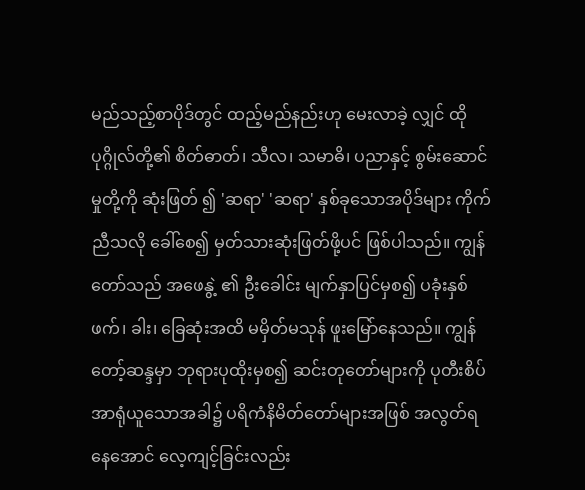မည်သည့်စာပိုဒ်တွင် ထည့်မည်နည်းဟု မေးလာခဲ့ လျှင် ထိုပုဂ္ဂိုလ်တို့၏ စိတ်ဓာတ်၊ သီလ၊ သမာဓိ၊ ပညာနှင့် စွမ်းဆောင်မှုတို့ကို ဆုံးဖြတ် ၍ 'ဆရာ' 'ဆရာ' နှစ်ခုသောအပိုဒ်များ ကိုက်ညီသလို ခေါ်စေ၍ မှတ်သားဆုံးဖြတ်ဖို့ပင် ဖြစ်ပါသည်။ ကျွန်တော်သည် အဖေနွဲ့ ၏ ဦးခေါင်း မျက်နှာပြင်မှစ၍ ပခုံးနှစ်ဖက်၊ ခါး၊ ခြေဆုံးအထိ မမှိတ်မသုန် ဖူးမြော်နေသည်။ ကျွန်တော့်ဆန္ဒမှာ ဘုရားပုထိုးမှစ၍ ဆင်းတုတော်များကို ပုတီးစိပ် အာရုံယူသောအခါ၌ ပရိကံနိမိတ်တော်များအဖြစ် အလွတ်ရနေအောင် လေ့ကျင့်ခြင်းလည်း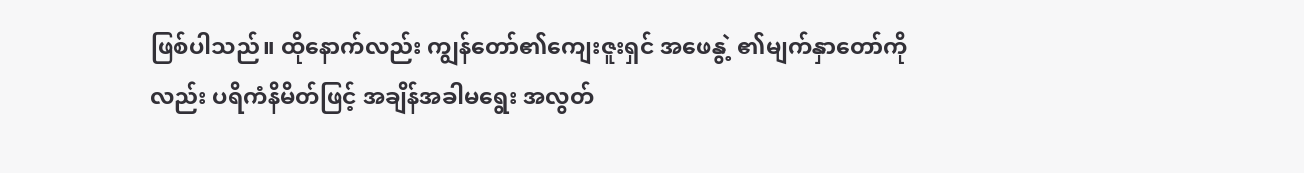ဖြစ်ပါသည်။ ထိုနောက်လည်း ကျွန်တော်၏ကျေးဇူးရှင် အဖေနွဲ့ ၏မျက်နှာတော်ကိုလည်း ပရိကံနိမိတ်ဖြင့် အချိန်အခါမရွေး အလွတ်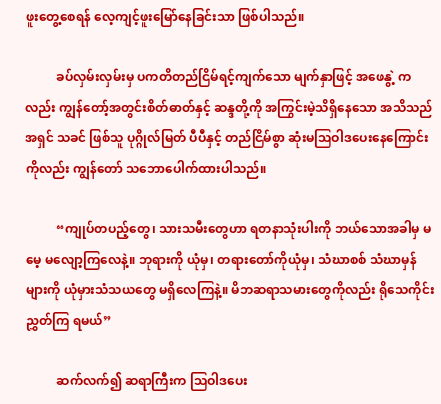ဖူးတွေ့စေရန် လေ့ကျင့်ဖူးမြော်နေခြင်းသာ ဖြစ်ပါသည်။

          ခပ်လှမ်းလှမ်းမှ ပကတိတည်ငြိမ်ရင့်ကျက်သော မျက်နှာဖြင့် အဖေနွဲ့ ကလည်း ကျွန်တော့်အတွင်းစိတ်ဓာတ်နှင့် ဆန္ဒတို့ကို အကြွင်းမဲ့သိရှိနေသော အသိသည် အရှင် သခင် ဖြစ်သူ ပုဂ္ဂိုလ်မြတ် ပီပီနှင့် တည်ငြိမ်စွာ ဆုံးမဩဝါဒပေးနေကြောင်းကိုလည်း ကျွန်တော် သဘောပေါက်ထားပါသည်။

          “ကျုပ်တပည့်တွေ၊ သားသမီးတွေဟာ ရတနာသုံးပါးကို ဘယ်သောအခါမှ မမေ့ မလျော့ကြလေနဲ့။ ဘုရားကို ယုံမှ၊ တရားတော်ကိုယုံမှ၊ သံဃာစစ် သံဃာမှန်များကို ယုံမှားသံသယတွေ မရှိလေကြနဲ့။ မိဘဆရာသမားတွေကိုလည်း ရိုသေကိုင်းညွှတ်ကြ ရမယ်”

          ဆက်လက်၍ ဆရာကြီးက သြဝါဒပေး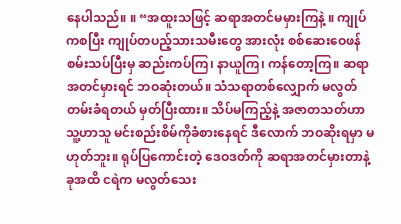နေပါသည်။ ။ “အထူးသဖြင့် ဆရာအတင်မမှားကြနဲ့ ။ ကျုပ်ကစပြီး ကျုပ်တပည့်သားသမီးတွေ အားလုံး စစ်ဆေးဝေဖန် စမ်းသပ်ပြီးမှ ဆည်းကပ်ကြ၊ နာယူကြ၊ ကန်တော့ကြ။ ဆရာအတင်မှားရင် ဘဝဆုံးတယ်။ သံသရာတစ်လျှောက် မလွတ်တမ်းခံရတယ် မှတ်ပြီးထား။ သိပ်မကြည့်နဲ့ အဇာတသတ်ဟာ သူ့ဟာသူ မင်းစည်းစိမ်ကိုခံစားနေရင် ဒီလောက် ဘဝဆိုးရမှာ မဟုတ်ဘူး။ ရုပ်ပြကောင်းတဲ့ ဒေဝဒတ်ကို ဆရာအတင်မှားတာနဲ့ ခုအထိ ငရဲက မလွတ်သေး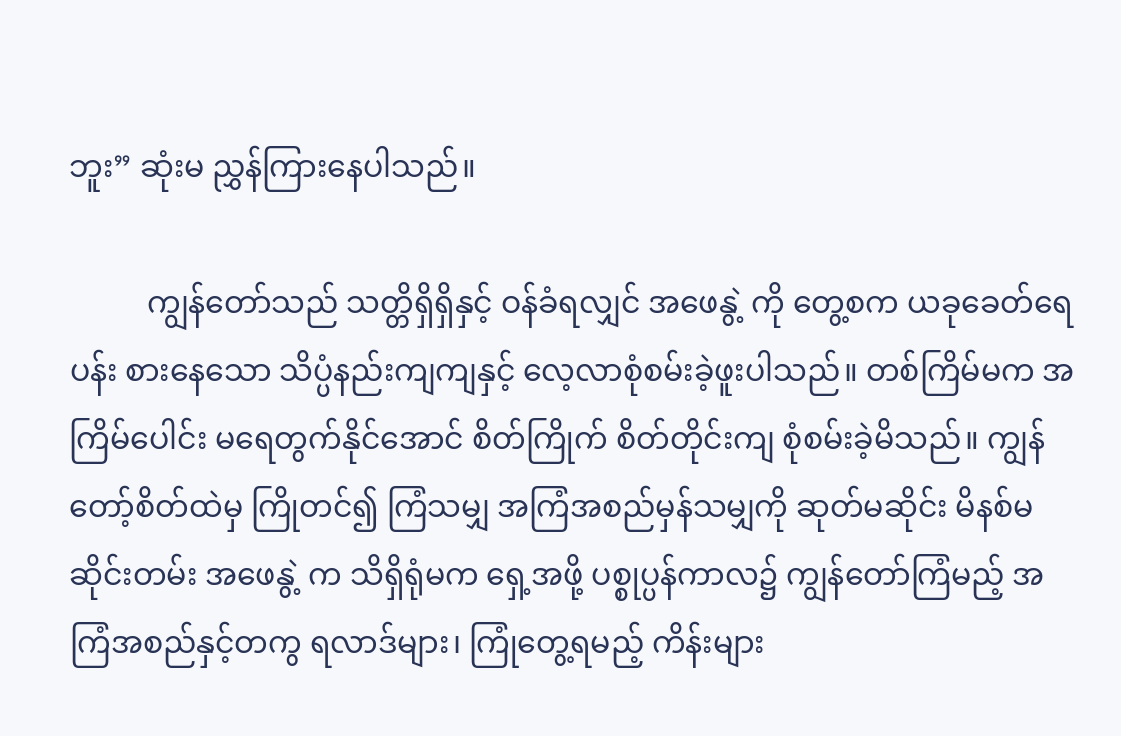ဘူး” ဆုံးမ ညွှန်ကြားနေပါသည်။

          ကျွန်တော်သည် သတ္တိရှိရှိနှင့် ဝန်ခံရလျှင် အဖေနွဲ့ ကို တွေ့စက ယခုခေတ်ရေပန်း စားနေသော သိပ္ပံနည်းကျကျနှင့် လေ့လာစုံစမ်းခဲ့ဖူးပါသည်။ တစ်ကြိမ်မက အကြိမ်ပေါင်း မရေတွက်နိုင်အောင် စိတ်ကြိုက် စိတ်တိုင်းကျ စုံစမ်းခဲ့မိသည်။ ကျွန်တော့်စိတ်ထဲမှ ကြိုတင်၍ ကြံသမျှ အကြံအစည်မှန်သမျှကို ဆုတ်မဆိုင်း မိနစ်မဆိုင်းတမ်း အဖေနွဲ့ က သိရှိရုံမက ရှေ့အဖို့ ပစ္စုပ္ပန်ကာလ၌ ကျွန်တော်ကြံမည့် အကြံအစည်နှင့်တကွ ရလာဒ်များ၊ ကြုံတွေ့ရမည့် ကိန်းများ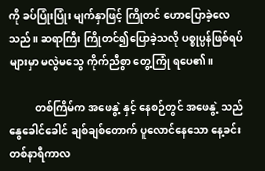ကို ခပ်ပြုံးပြုံး မျက်နှာဖြင့် ကြိုတင် ဟောပြောခဲ့လေသည်။ ဆရာကြီး ကြိုတင်၍ပြောခဲ့သလို ပစ္စုပ္ပန်ဖြစ်ရပ်များမှာ မလွဲမသွေ ကိုက်ညီစွာ တွေ့ကြုံ ရပေ၏။

          တစ်ကြိမ်က အဖေနွဲ့ နှင့် နေစဉ်တွင် အဖေနွဲ့ သည် နွေခေါင်ခေါင် ချစ်ချစ်တောက် ပူလောင်နေသော နေ့ခင်း တစ်နာရီကာလ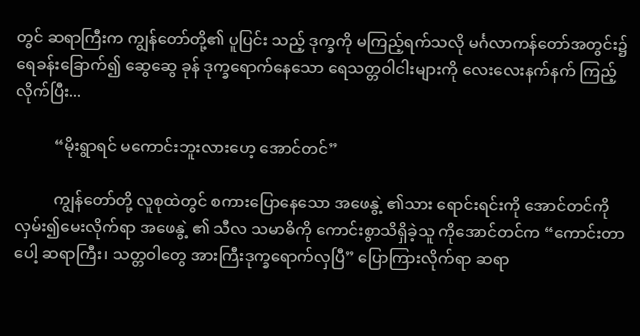တွင် ဆရာကြီးက ကျွန်တော်တို့၏ ပူပြင်း သည့် ဒုက္ခကို မကြည့်ရက်သလို မင်္ဂလာကန်တော်အတွင်း၌ ရေခန်းခြောက်၍ ဆွေဆွေ ခုန် ဒုက္ခရောက်နေသော ရေသတ္တဝါငါးများကို လေးလေးနက်နက် ကြည့်လိုက်ပြီး...

          “မိုးရွာရင် မကောင်းဘူးလားဟေ့ အောင်တင်”

          ကျွန်တော်တို့ လူစုထဲတွင် စကားပြောနေသော အဖေနွဲ့ ၏သား ရောင်းရင်းကို အောင်တင်ကို လှမ်း၍မေးလိုက်ရာ အဖေနွဲ့ ၏ သီလ သမာဓိကို ကောင်းစွာသိရှိခဲ့သူ ကိုအောင်တင်က “ကောင်းတာပေါ့ ဆရာကြီး၊ သတ္တဝါတွေ အားကြီးဒုက္ခရောက်လှပြီ” ပြောကြားလိုက်ရာ ဆရာ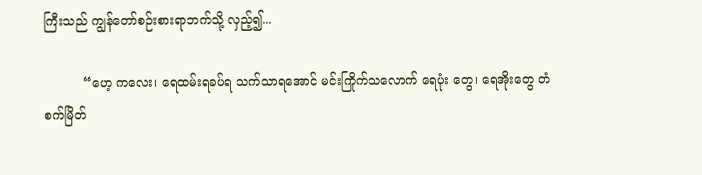ကြီးသည် ကျွန်တော်စဉ်းစားရာဘက်သို့ လှည့်၍...

          “ဟေ့ ကလေး၊ ရေထမ်းရခပ်ရ သက်သာရအောင် မင်းကြိုက်သလောက် ရေပုံး တွေ၊ ရေအိုးတွေ တံစက်မြိတ်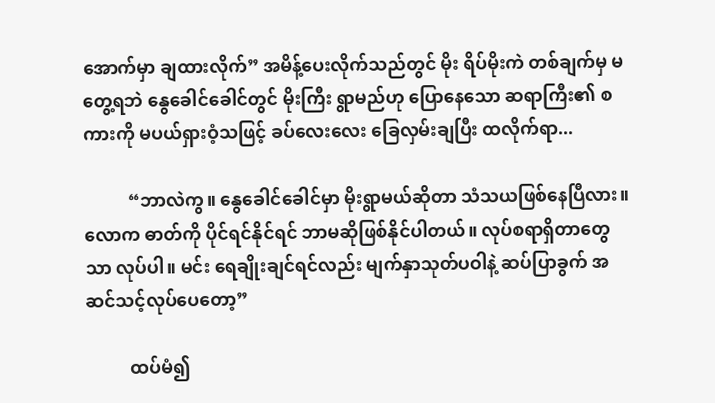အောက်မှာ ချထားလိုက်” အမိန့်ပေးလိုက်သည်တွင် မိုး ရိပ်မိုးကဲ တစ်ချက်မှ မတွေ့ရဘဲ နွေခေါင်ခေါင်တွင် မိုးကြီး ရွာမည်ဟု ပြောနေသော ဆရာကြီး၏ စကားကို မပယ်ရှားဝံ့သဖြင့် ခပ်လေးလေး ခြေလှမ်းချပြီး ထလိုက်ရာ...

          “ဘာလဲကွ။ နွေခေါင်ခေါင်မှာ မိုးရွာမယ်ဆိုတာ သံသယဖြစ်နေပြီလား။ လောက ဓာတ်ကို ပိုင်ရင်နိုင်ရင် ဘာမဆိုဖြစ်နိုင်ပါတယ်။ လုပ်စရာရှိတာတွေသာ လုပ်ပါ။ မင်း ရေချိုးချင်ရင်လည်း မျက်နှာသုတ်ပဝါနဲ့ ဆပ်ပြာခွက် အဆင်သင့်လုပ်ပေတော့”

          ထပ်မံ၍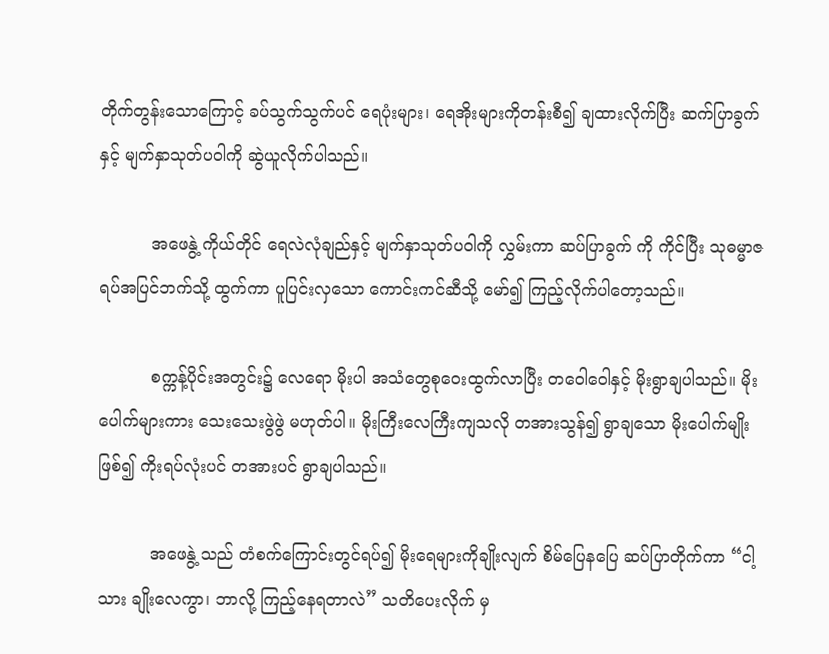တိုက်တွန်းသောကြောင့် ခပ်သွက်သွက်ပင် ရေပုံးများ၊ ရေအိုးများကိုတန်းစီ၍ ချထားလိုက်ပြီး ဆက်ပြာခွက်နှင့် မျက်နှာသုတ်ပဝါကို ဆွဲယူလိုက်ပါသည်။

          အဖေနွဲ့ ကိုယ်တိုင် ရေလဲလုံချည်နှင့် မျက်နှာသုတ်ပဝါကို လွှမ်းကာ ဆပ်ပြာခွက် ကို ကိုင်ပြီး သုဓမ္မာဇရပ်အပြင်ဘက်သို့ ထွက်ကာ ပူပြင်းလှသော ကောင်းကင်ဆီသို့ မော်၍ ကြည့်လိုက်ပါတော့သည်။

          စက္ကန့်ပိုင်းအတွင်း၌ လေရော မိုးပါ အသံတွေစုဝေးထွက်လာပြီး တဝေါဝေါနှင့် မိုးရွာချပါသည်။ မိုးပေါက်များကား သေးသေးဖွဲဖွဲ မဟုတ်ပါ။ မိုးကြီးလေကြီးကျသလို တအားသွန်၍ ရွာချသော မိုးပေါက်မျိုးဖြစ်၍ ကိုးရပ်လုံးပင် တအားပင် ရွာချပါသည်။

          အဖေနွဲ့ သည် တံစက်ကြောင်းတွင်ရပ်၍ မိုးရေများကိုချိုးလျက် စိမ်ပြေနပြေ ဆပ်ပြာတိုက်ကာ “ငါ့သား ချိုးလေကွာ၊ ဘာလို့ ကြည့်နေရတာလဲ” သတိပေးလိုက် မှ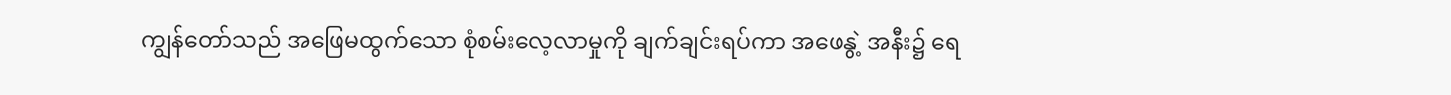ကျွန်တော်သည် အဖြေမထွက်သော စုံစမ်းလေ့လာမှုကို ချက်ချင်းရပ်ကာ အဖေနွဲ့ အနီး၌ ရေ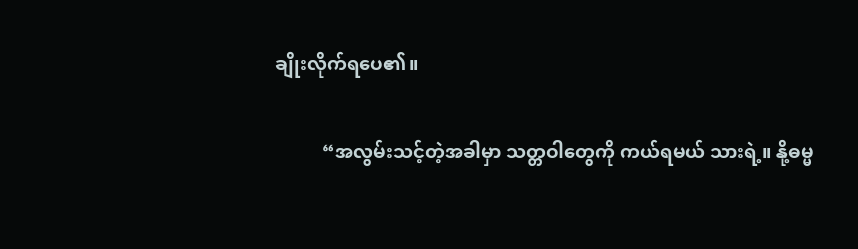ချိုးလိုက်ရပေ၏။

          “အလွမ်းသင့်တဲ့အခါမှာ သတ္တဝါတွေကို ကယ်ရမယ် သားရဲ့။ နို့ဓမ္မ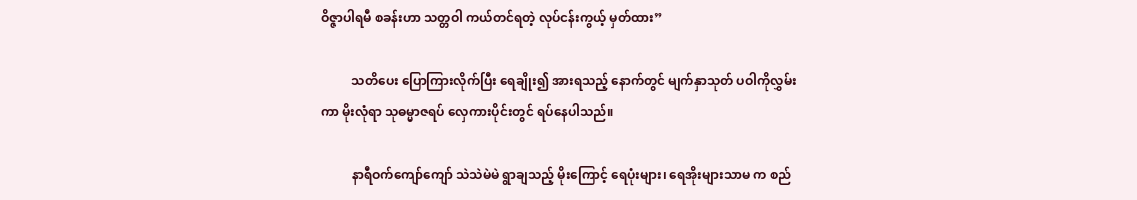ဝိဇ္ဇာပါရမီ စခန်းဟာ သတ္တဝါ ကယ်တင်ရတဲ့ လုပ်ငန်းကွယ့် မှတ်ထား”

          သတိပေး ပြောကြားလိုက်ပြီး ရေချိုး၍ အားရသည့် နောက်တွင် မျက်နှာသုတ် ပဝါကိုလွှမ်းကာ မိုးလုံရာ သုဓမ္မာဇရပ် လှေကားပိုင်းတွင် ရပ်နေပါသည်။

          နာရီဝက်ကျော်ကျော် သဲသဲမဲမဲ ရွာချသည့် မိုးကြောင့် ရေပုံးများ၊ ရေအိုးများသာမ က စည်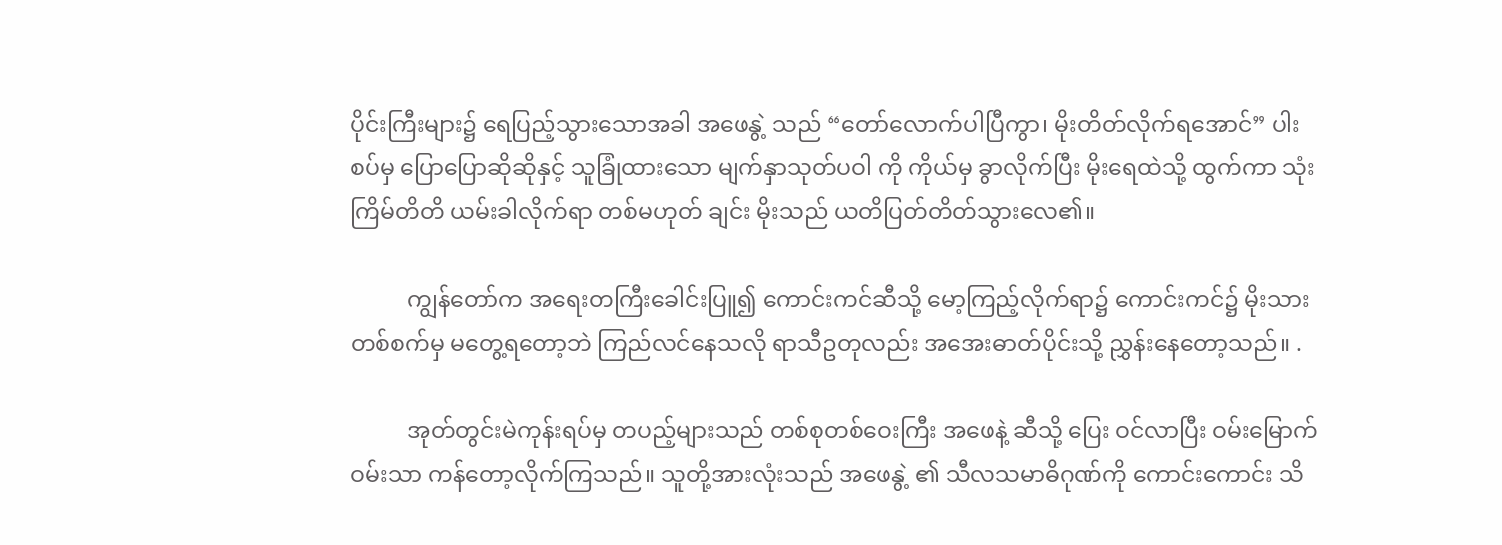ပိုင်းကြီးများ၌ ရေပြည့်သွားသောအခါ အဖေနွဲ့ သည် “တော်လောက်ပါပြီကွာ၊ မိုးတိတ်လိုက်ရအောင်” ပါးစပ်မှ ပြောပြောဆိုဆိုနှင့် သူခြုံထားသော မျက်နှာသုတ်ပဝါ ကို ကိုယ်မှ ခွာလိုက်ပြီး မိုးရေထဲသို့ ထွက်ကာ သုံးကြိမ်တိတိ ယမ်းခါလိုက်ရာ တစ်မဟုတ် ချင်း မိုးသည် ယတိပြတ်တိတ်သွားလေ၏။

          ကျွန်တော်က အရေးတကြီးခေါင်းပြူ၍ ကောင်းကင်ဆီသို့ မော့ကြည့်လိုက်ရာ၌ ကောင်းကင်၌ မိုးသားတစ်စက်မှ မတွေ့ရတော့ဘဲ ကြည်လင်နေသလို ရာသီဥတုလည်း အအေးဓာတ်ပိုင်းသို့ ညွှန်းနေတော့သည်။ .

          အုတ်တွင်းမဲကုန်းရပ်မှ တပည့်များသည် တစ်စုတစ်ဝေးကြီး အဖေနဲ့ ဆီသို့ ပြေး ဝင်လာပြီး ဝမ်းမြောက်ဝမ်းသာ ကန်တော့လိုက်ကြသည်။ သူတို့အားလုံးသည် အဖေနွဲ့ ၏ သီလသမာဓိဂုဏ်ကို ကောင်းကောင်း သိ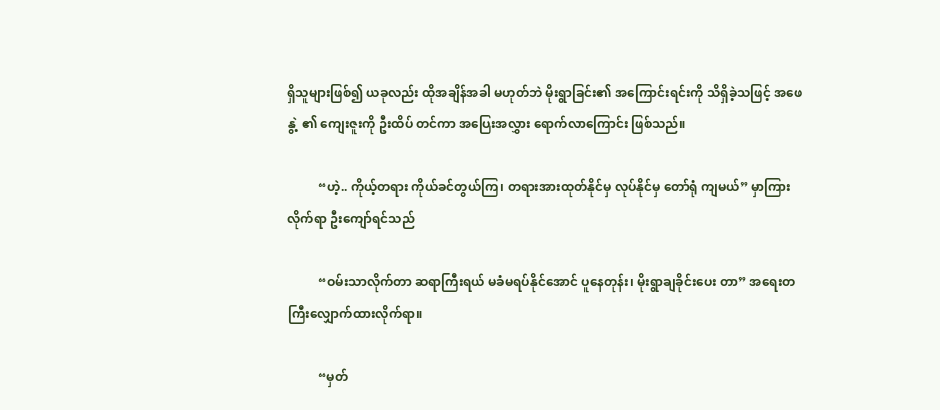ရှိသူများဖြစ်၍ ယခုလည်း ထိုအချိန်အခါ မဟုတ်ဘဲ မိုးရွာခြင်း၏ အကြောင်းရင်းကို သိရှိခဲ့သဖြင့် အဖေနွဲ့ ၏ ကျေးဇူးကို ဦးထိပ် တင်ကာ အပြေးအလွှား ရောက်လာကြောင်း ဖြစ်သည်။

          “ဟဲ့.. ကိုယ့်တရား ကိုယ်ခင်တွယ်ကြ၊ တရားအားထုတ်နိုင်မှ လုပ်နိုင်မှ တော်ရုံ ကျမယ်” မှာကြားလိုက်ရာ ဦးကျော်ရင်သည်

          “ဝမ်းသာလိုက်တာ ဆရာကြီးရယ် မခံမရပ်နိုင်အောင် ပူနေတုန်း၊ မိုးရွာချခိုင်းပေး တာ” အရေးတကြီးလျှောက်ထားလိုက်ရာ။

          “မှတ်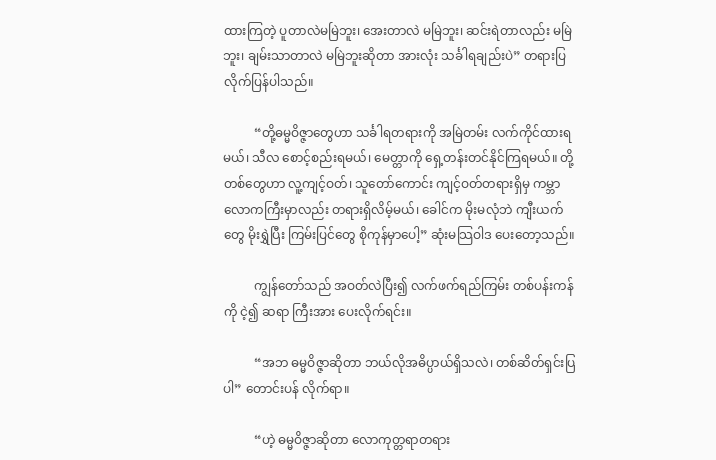ထားကြတဲ့ ပူတာလဲမမြဲဘူး၊ အေးတာလဲ မမြဲဘူး၊ ဆင်းရဲတာလည်း မမြဲဘူး၊ ချမ်းသာတာလဲ မမြဲဘူးဆိုတာ အားလုံး သင်္ခါရချည်းပဲ” တရားပြလိုက်ပြန်ပါသည်။

          “တို့ဓမ္မဝိဇ္ဇာတွေဟာ သင်္ခါရတရားကို အမြဲတမ်း လက်ကိုင်ထားရမယ်၊ သီလ စောင့်စည်းရမယ်၊ မေတ္တာကို ရှေ့တန်းတင်နိုင်ကြရမယ်။ တို့တစ်တွေဟာ လူ့ကျင့်ဝတ်၊ သူတော်ကောင်း ကျင့်ဝတ်တရားရှိမှ ကမ္ဘာလောကကြီးမှာလည်း တရားရှိလိမ့်မယ်၊ ခေါင်က မိုးမလုံဘဲ ကျီးယက်တွေ မိုးရွှဲပြီး ကြမ်းပြင်တွေ စိုကုန်မှာပေါ့” ဆုံးမသြဝါဒ ပေးတော့သည်။

          ကျွန်တော်သည် အဝတ်လဲပြီး၍ လက်ဖက်ရည်ကြမ်း တစ်ပန်းကန်ကို ငဲ့၍ ဆရာ ကြီးအား ပေးလိုက်ရင်း။

          “အဘ ဓမ္မဝိဇ္ဇာဆိုတာ ဘယ်လိုအဓိပ္ပာယ်ရှိသလဲ၊ တစ်ဆိတ်ရှင်းပြပါ” တောင်းပန် လိုက်ရာ။

          “ဟဲ့ ဓမ္မဝိဇ္ဇာဆိုတာ လောကုတ္တရာတရား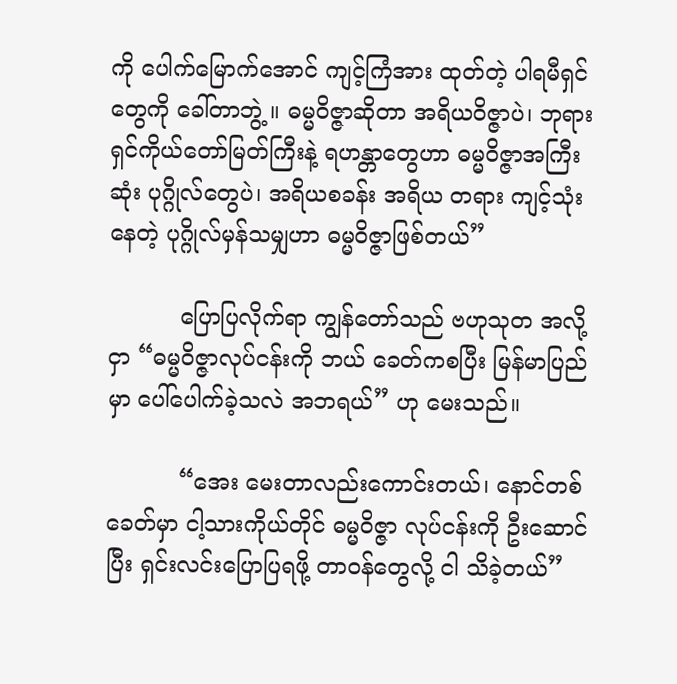ကို ပေါက်မြောက်အောင် ကျင့်ကြံအား ထုတ်တဲ့ ပါရမီရှင်တွေကို ခေါ်တာဘွဲ့ ။ ဓမ္မဝိဇ္ဇာဆိုတာ အရိယဝိဇ္ဇာပဲ၊ ဘုရားရှင်ကိုယ်တော်မြတ်ကြီးနဲ့ ရဟန္တာတွေဟာ ဓမ္မဝိဇ္ဇာအကြီးဆုံး ပုဂ္ဂိုလ်တွေပဲ၊ အရိယစခန်း အရိယ တရား ကျင့်သုံးနေတဲ့ ပုဂ္ဂိုလ်မှန်သမျှဟာ ဓမ္မဝိဇ္ဇာဖြစ်တယ်”

          ပြောပြလိုက်ရာ ကျွန်တော်သည် ဗဟုသုတ အလို့ငှာ “ဓမ္မဝိဇ္ဇာလုပ်ငန်းကို ဘယ် ခေတ်ကစပြီး မြန်မာပြည်မှာ ပေါ်ပေါက်ခဲ့သလဲ အဘရယ်” ဟု မေးသည်။

          “အေး မေးတာလည်းကောင်းတယ်၊ နောင်တစ်ခေတ်မှာ ငါ့သားကိုယ်တိုင် ဓမ္မဝိဇ္ဇာ လုပ်ငန်းကို ဦးဆောင်ပြီး ရှင်းလင်းပြောပြရဖို့ တာဝန်တွေလို့ ငါ သိခဲ့တယ်”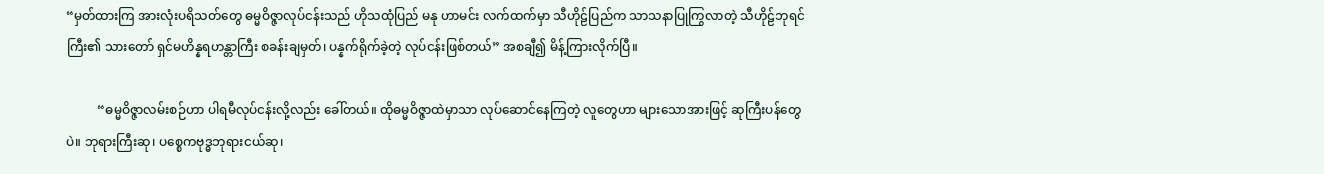“မှတ်ထားကြ အားလုံးပရိသတ်တွေ ဓမ္မဝိဇ္ဇာလုပ်ငန်းသည် ဟိုသထုံပြည် မနု ဟာမင်း လက်ထက်မှာ သီဟိုဠ်ပြည်က သာသနာပြုကြွလာတဲ့ သီဟိုဠ်ဘုရင်ကြီး၏ သားတော် ရှင်မဟိန္နရဟန္တာကြီး စခန်းချမှတ်၊ ပန္နက်ရိုက်ခဲ့တဲ့ လုပ်ငန်းဖြစ်တယ်” အစချီ၍ မိန့်ကြားလိုက်ပြီ။

          “ဓမ္မဝိဇ္ဇာလမ်းစဉ်ဟာ ပါရမီလုပ်ငန်းလို့လည်း ခေါ်တယ်။ ထိုဓမ္မဝိဇ္ဇာထဲမှာသာ လုပ်ဆောင်နေကြတဲ့ လူတွေဟာ များသောအားဖြင့် ဆုကြီးပန်တွေပဲ။ ဘုရားကြီးဆု၊ ပစ္စေကဗုဒ္ဓဘုရားငယ်ဆု၊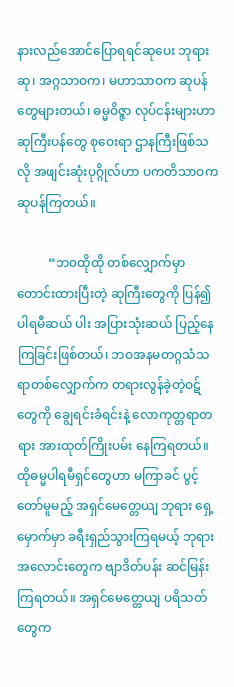နားလည်အောင်ပြောရရင်ဆုပေး ဘုရားဆု၊ အဂ္ဂသာဝက၊ မဟာသာဝက ဆုပန်တွေများတယ်၊ ဓမ္မဝိဇ္ဇာ လုပ်ငန်းများဟာ ဆုကြီးပန်တွေ စုဝေးရာ ဌာနကြီးဖြစ်သလို အဖျင်းဆုံးပုဂ္ဂိုလ်ဟာ ပကတိသာဝက ဆုပန်ကြတယ်။

          “ဘ၀ထိုထို တစ်လျှောက်မှာ တောင်းထားပြီးတဲ့ ဆုကြီးတွေကို ပြန်၍ ပါရမီဆယ် ပါး အပြားသုံးဆယ် ပြည့်နေကြခြင်းဖြစ်တယ်၊ ဘဝအနမတဂ္ဂသံသရာတစ်လျှောက်က တရားလွန်ခဲ့တဲ့ဝဋ်တွေကို ချွေရင်းခံရင်းနဲ့ လောကုတ္တရာတရား အားထုတ်ကြိုးပမ်း နေကြရတယ်။ ထိုဓမ္မပါရမီရှင်တွေဟာ မကြာခင် ပွင့်တော်မူမည့် အရှင်မေတ္တေယျ ဘုရား ရှေ့မှောက်မှာ ခရီးရှည်သွားကြရမယ့် ဘုရားအလောင်းတွေက ဗျာဒိတ်ပန်း ဆင်မြန်း ကြရတယ်။ အရှင်မေတ္တေယျ ပရိသတ်တွေက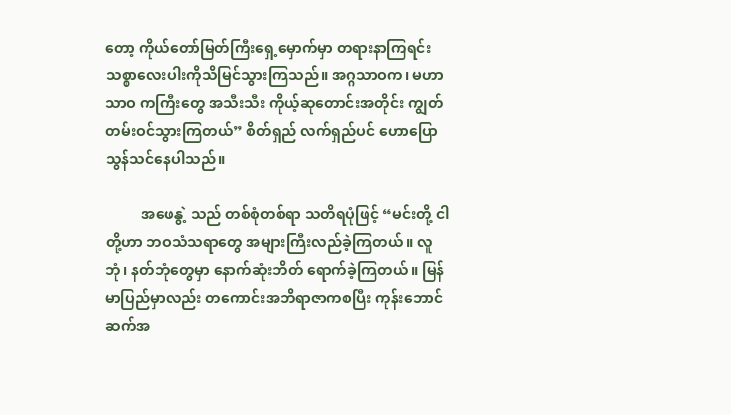တော့ ကိုယ်တော်မြတ်ကြီးရှေ့မှောက်မှာ တရားနာကြရင်း သစ္စာလေးပါးကိုသိမြင်သွားကြသည်။ အဂ္ဂသာဝက၊ မဟာသာဝ ကကြီးတွေ အသီးသီး ကိုယ့်ဆုတောင်းအတိုင်း ကျွတ်တမ်းဝင်သွားကြတယ်” စိတ်ရှည် လက်ရှည်ပင် ဟောပြောသွန်သင်နေပါသည်။

          အဖေနွဲ့ သည် တစ်စုံတစ်ရာ သတိရပုံဖြင့် “မင်းတို့ ငါတို့ဟာ ဘဝသံသရာတွေ အများကြီးလည်ခဲ့ကြတယ်။ လူဘုံ၊ နတ်ဘုံတွေမှာ နောက်ဆုံးဘိတ် ရောက်ခဲ့ကြတယ်။ မြန်မာပြည်မှာလည်း တကောင်းအဘိရာဇာကစပြီး ကုန်းဘောင်ဆက်အ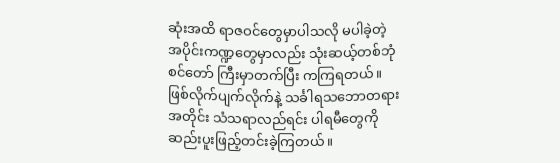ဆုံးအထိ ရာဇဝင်တွေမှာပါသလို မပါခဲ့တဲ့ အပိုင်းကဏ္ဍတွေမှာလည်း သုံးဆယ့်တစ်ဘုံ စင်တော် ကြီးမှာတက်ပြီး ကကြရတယ်။ ဖြစ်လိုက်ပျက်လိုက်နဲ့ သင်္ခါရသဘောတရားအတိုင်း သံသရာလည်ရင်း ပါရမီတွေကို ဆည်းပူးဖြည့်တင်းခဲ့ကြတယ်။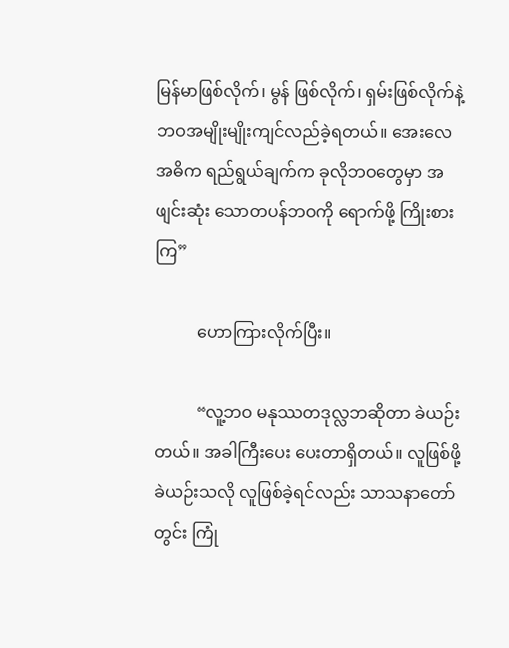မြန်မာဖြစ်လိုက်၊ မွန် ဖြစ်လိုက်၊ ရှမ်းဖြစ်လိုက်နဲ့ ဘဝအမျိုးမျိုးကျင်လည်ခဲ့ရတယ်။ အေးလေ အဓိက ရည်ရွယ်ချက်က ခုလိုဘဝတွေမှာ အဖျင်းဆုံး သောတပန်ဘဝကို ရောက်ဖို့ ကြိုးစားကြ”

          ဟောကြားလိုက်ပြီး။

          “လူ့ဘဝ မနုဿတဒုလ္လဘဆိုတာ ခဲယဉ်းတယ်။ အခါကြီးပေး ပေးတာရှိတယ်။ လူဖြစ်ဖို့ ခဲယဉ်းသလို လူဖြစ်ခဲ့ရင်လည်း သာသနာတော်တွင်း ကြုံ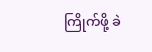ကြိုက်ဖို့ ခဲ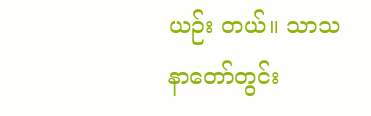ယဉ်း တယ်။ သာသနာတော်တွင်း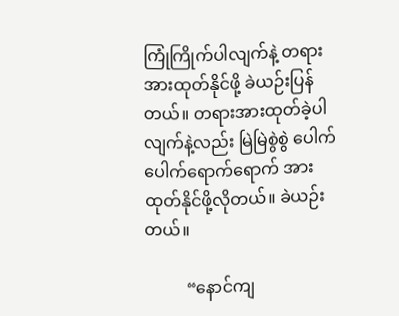ကြုံကြိုက်ပါလျက်နဲ့ တရားအားထုတ်နိုင်ဖို့ ခဲယဉ်းပြန် တယ်။ တရားအားထုတ်ခဲ့ပါလျက်နဲ့လည်း မြဲမြဲစွဲစွဲ ပေါက်ပေါက်ရောက်ရောက် အား ထုတ်နိုင်ဖို့လိုတယ်။ ခဲယဉ်းတယ်။

          “နောင်ကျ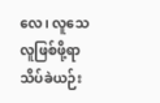လေ၊ လူသေလူဖြစ်ဖို့ရာ သိပ်ခဲယဉ်း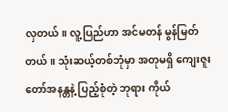လှတယ်။ လူ့ပြည်ဟာ အင်မတန် မွန်မြတ်တယ်။ သုံးဆယ့်တစ်ဘုံမှာ အတုမရှိ ကျေးဇူးတော်အနန္တနဲ့ ပြည့်စုံတဲ့ ဘုရား ကိုယ်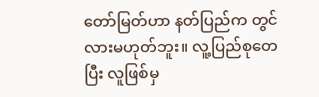တော်မြတ်ဟာ နတ်ပြည်က တွင်လားမဟုတ်ဘူး။ လူ့ပြည်စုတေပြီး လူဖြစ်မှ